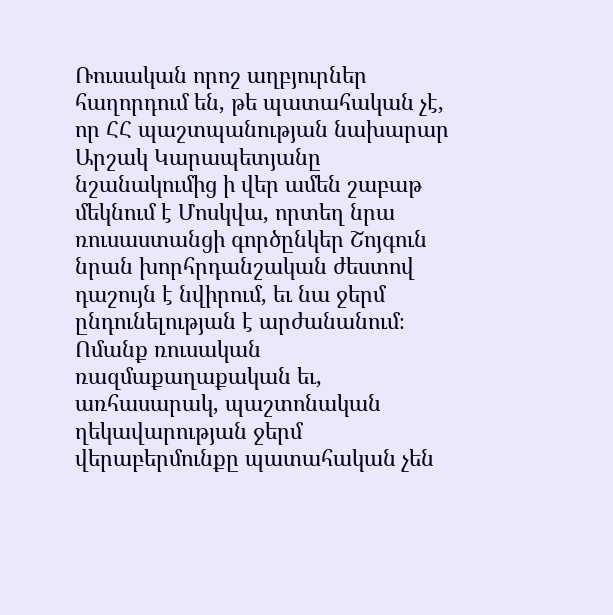Ռուսական որոշ աղբյուրներ հաղորդում են, թե պատահական չէ, որ ՀՀ պաշտպանության նախարար Արշակ Կարապետյանը նշանակումից ի վեր ամեն շաբաթ մեկնում է Մոսկվա, որտեղ նրա ռուսաստանցի գործընկեր Շոյգուն նրան խորհրդանշական ժեստով դաշույն է նվիրում, եւ նա ջերմ ընդունելության է արժանանում։ Ոմանք ռուսական ռազմաքաղաքական եւ, առհասարակ, պաշտոնական ղեկավարության ջերմ վերաբերմունքը պատահական չեն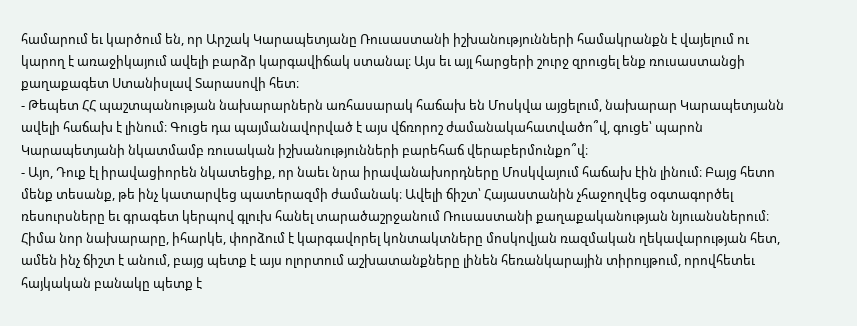համարում եւ կարծում են, որ Արշակ Կարապետյանը Ռուսաստանի իշխանությունների համակրանքն է վայելում ու կարող է առաջիկայում ավելի բարձր կարգավիճակ ստանալ։ Այս եւ այլ հարցերի շուրջ զրուցել ենք ռուսաստանցի քաղաքագետ Ստանիսլավ Տարասովի հետ։
- Թեպետ ՀՀ պաշտպանության նախարարներն առհասարակ հաճախ են Մոսկվա այցելում, նախարար Կարապետյանն ավելի հաճախ է լինում։ Գուցե դա պայմանավորված է այս վճռորոշ ժամանակահատվածո՞վ, գուցե՝ պարոն Կարապետյանի նկատմամբ ռուսական իշխանությունների բարեհաճ վերաբերմունքո՞վ։
- Այո, Դուք էլ իրավացիորեն նկատեցիք, որ նաեւ նրա իրավանախորդները Մոսկվայում հաճախ էին լինում։ Բայց հետո մենք տեսանք, թե ինչ կատարվեց պատերազմի ժամանակ։ Ավելի ճիշտ՝ Հայաստանին չհաջողվեց օգտագործել ռեսուրսները եւ գրագետ կերպով գլուխ հանել տարածաշրջանում Ռուսաստանի քաղաքականության նյուանսներում։ Հիմա նոր նախարարը, իհարկե, փորձում է կարգավորել կոնտակտները մոսկովյան ռազմական ղեկավարության հետ, ամեն ինչ ճիշտ է անում, բայց պետք է այս ոլորտում աշխատանքները լինեն հեռանկարային տիրույթում, որովհետեւ հայկական բանակը պետք է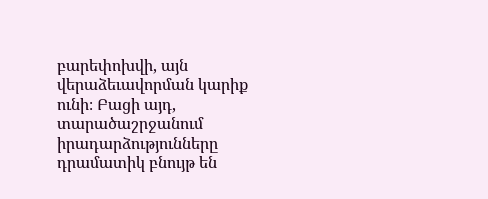բարեփոխվի, այն վերաձեւավորման կարիք ունի։ Բացի այդ, տարածաշրջանում իրադարձությունները դրամատիկ բնույթ են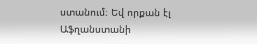ստանում։ Եվ որքան էլ Աֆղանստանի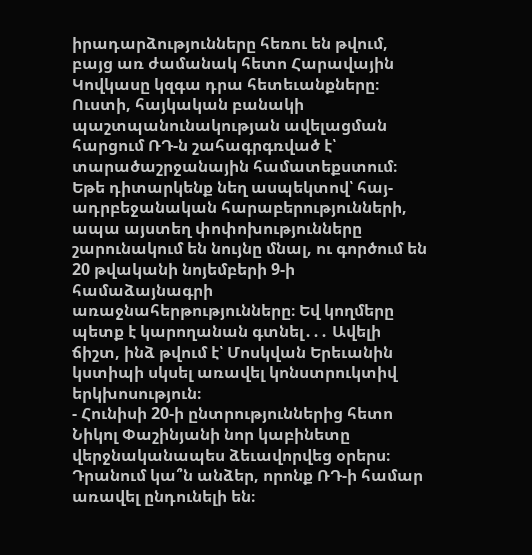իրադարձությունները հեռու են թվում, բայց առ ժամանակ հետո Հարավային Կովկասը կզգա դրա հետեւանքները։ Ուստի, հայկական բանակի պաշտպանունակության ավելացման հարցում ՌԴ-ն շահագրգռված է՝ տարածաշրջանային համատեքստում։ Եթե դիտարկենք նեղ ասպեկտով՝ հայ-ադրբեջանական հարաբերությունների, ապա այստեղ փոփոխությունները շարունակում են նույնը մնալ, ու գործում են 20 թվականի նոյեմբերի 9-ի համաձայնագրի առաջնահերթությունները։ Եվ կողմերը պետք է կարողանան գտնել․․․ Ավելի ճիշտ, ինձ թվում է՝ Մոսկվան Երեւանին կստիպի սկսել առավել կոնստրուկտիվ երկխոսություն։
- Հունիսի 20-ի ընտրություններից հետո Նիկոլ Փաշինյանի նոր կաբինետը վերջնականապես ձեւավորվեց օրերս։ Դրանում կա՞ն անձեր, որոնք ՌԴ-ի համար առավել ընդունելի են։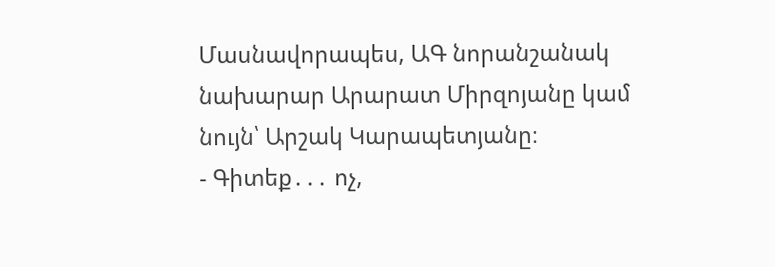Մասնավորապես, ԱԳ նորանշանակ նախարար Արարատ Միրզոյանը կամ նույն՝ Արշակ Կարապետյանը։
- Գիտեք․․․ ոչ,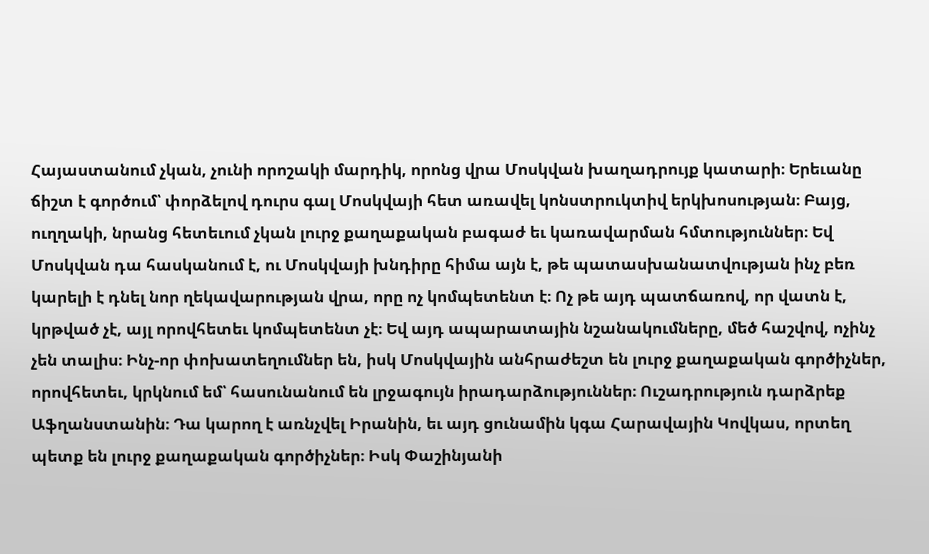Հայաստանում չկան, չունի որոշակի մարդիկ, որոնց վրա Մոսկվան խաղադրույք կատարի։ Երեւանը ճիշտ է գործում՝ փորձելով դուրս գալ Մոսկվայի հետ առավել կոնստրուկտիվ երկխոսության։ Բայց, ուղղակի, նրանց հետեւում չկան լուրջ քաղաքական բագաժ եւ կառավարման հմտություններ։ Եվ Մոսկվան դա հասկանում է, ու Մոսկվայի խնդիրը հիմա այն է, թե պատասխանատվության ինչ բեռ կարելի է դնել նոր ղեկավարության վրա, որը ոչ կոմպետենտ է։ Ոչ թե այդ պատճառով, որ վատն է, կրթված չէ, այլ որովհետեւ կոմպետենտ չէ։ Եվ այդ ապարատային նշանակումները, մեծ հաշվով, ոչինչ չեն տալիս։ Ինչ-որ փոխատեղումներ են, իսկ Մոսկվային անհրաժեշտ են լուրջ քաղաքական գործիչներ, որովհետեւ, կրկնում եմ՝ հասունանում են լրջագույն իրադարձություններ։ Ուշադրություն դարձրեք Աֆղանստանին։ Դա կարող է առնչվել Իրանին, եւ այդ ցունամին կգա Հարավային Կովկաս, որտեղ պետք են լուրջ քաղաքական գործիչներ։ Իսկ Փաշինյանի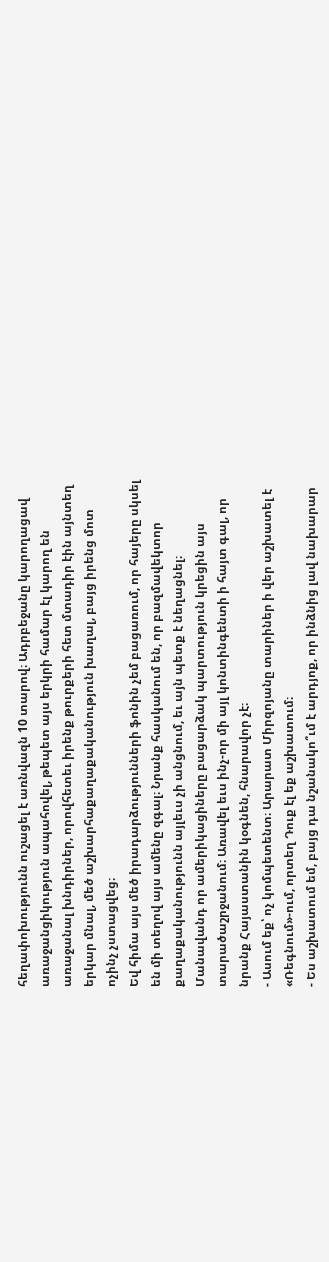հեղափոխությունն ուշացել է առնվազն 10 տարով։ Ադրբեջանը կարողացավ առաջանցիկություն ապահովել, թեպետ այս երկրի համար էլ կարող են առաջանալ խնդիրներ, որովհետեւ իրենք թուրքերի հետ մտադիր էին այնտեղ երկար մնալ, մեծ աշխարհաքաղաքականություն խաղալ, բայց իրենց մոտ ոչինչ չստացվեց։
Եվ հիմա այս մեծ իրադարձությունների ֆոնին չեմ բացառում, որ հայերը սկսել են մի տեղով այս ամենը զգալ։ Նրանք հասկանում են, որ բազմավեկտոր քաղաքականությունն այլեւս չի անցնում, եւ այն պետք է նեղացնել։ Մանավանդ որ ամերիկացիները բացարձակ պարտություն կրեցին այս տարածաշրջանում։ Առավել եւս ինչ-որ մի այլ կոնտինգենտի ի հայտ գալ, որ նրանք Հայաստանին կօգնեն, հնարավոր չէ։
- Ասում եք՝ ոչ կոմպետենտ։ Արարատ Միրզոյանը տարիներ ի վեր աշխատել է «Ռեգնում»-ում, որտեղ Դուք էլ եք աշխատում։
- Ես աշխատում եմ, բայց դա նշանակո՞ւմ է արդյոք, որ ինձնից լավ նախարար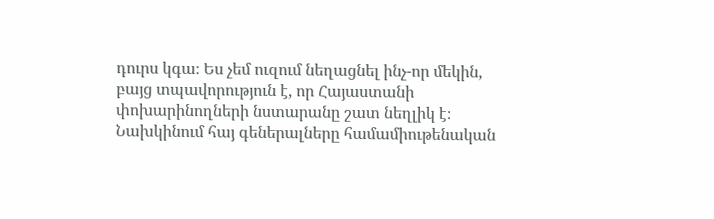դուրս կգա։ Ես չեմ ուզում նեղացնել ինչ-որ մեկին, բայց տպավորություն է, որ Հայաստանի փոխարինողների նստարանը շատ նեղլիկ է։ Նախկինում հայ գեներալները համամիութենական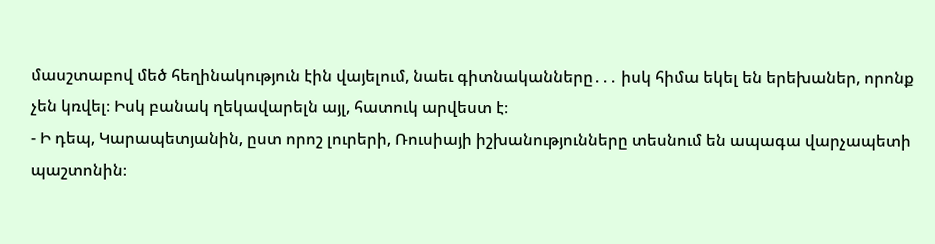մասշտաբով մեծ հեղինակություն էին վայելում, նաեւ գիտնականները․․․ իսկ հիմա եկել են երեխաներ, որոնք չեն կռվել։ Իսկ բանակ ղեկավարելն այլ, հատուկ արվեստ է։
- Ի դեպ, Կարապետյանին, ըստ որոշ լուրերի, Ռուսիայի իշխանությունները տեսնում են ապագա վարչապետի պաշտոնին։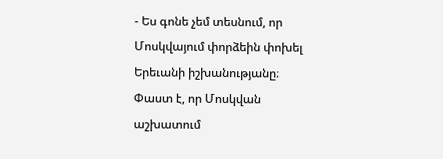- Ես գոնե չեմ տեսնում, որ Մոսկվայում փորձեին փոխել Երեւանի իշխանությանը։ Փաստ է, որ Մոսկվան աշխատում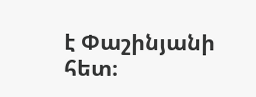է Փաշինյանի հետ։